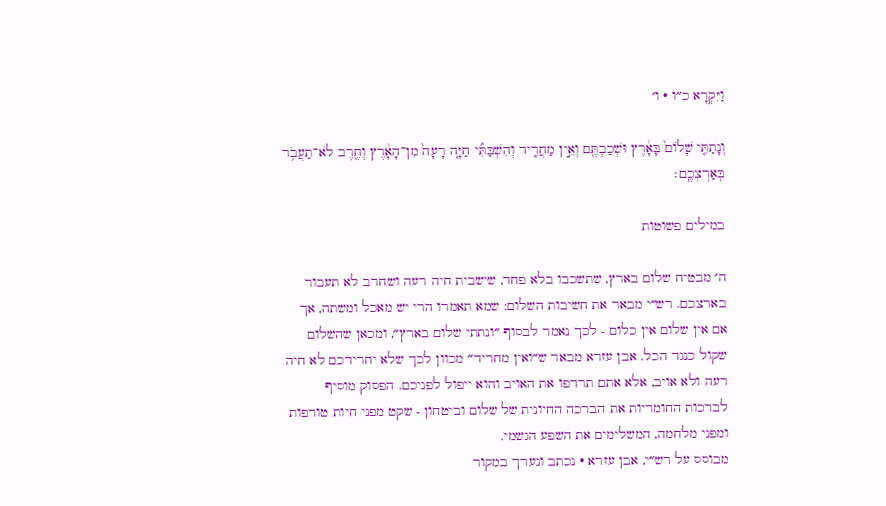וַיִּקְרָא כ״ו · ו׳

וְנָתַתִּ֤י שָׁלוֹם֙ בָּאָ֔רֶץ וּשְׁכַבְתֶּ֖ם וְאֵ֣ין מַחֲרִ֑יד וְהִשְׁבַּתִּ֞י חַיָּ֤ה רָעָה֙ מִן־הָאָ֔רֶץ וְחֶ֖רֶב לֹא־תַעֲבֹ֥ר בְּאַרְצְכֶֽם׃

במילים פשוטות

ה׳ מבטיח שלום בארץ, שתשכבו בלא פחד, שישבית חיה רעה ושחרב לא תעבור בארצכם. רש״י מבאר את חשיבות השלום: שמא תאמרו הרי יש מאכל ומשתה, אך אם אין שלום אין כלום - לכך נאמר לבסוף ״ונתתי שלום בארץ״, ומכאן שהשלום שקול כנגד הכל. אבן עזרא מבאר ש״ואין מחריד״ מכוון לכך שלא יחרידכם לא חיה רעה ולא אויב, אלא אתם תרדפו את האויב והוא ייפול לפניכם. הפסוק מוסיף לברכות החומריות את הברכה החיונית של שלום וביטחון - שקט מפני חיות טורפות ומפני מלחמה, המשלימים את השפע הגשמי.
מבוסס על רש״י, אבן עזרא · נכתב ונערך במקור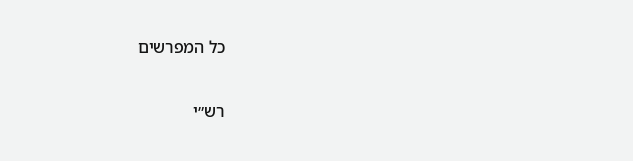כל המפרשים

רש״י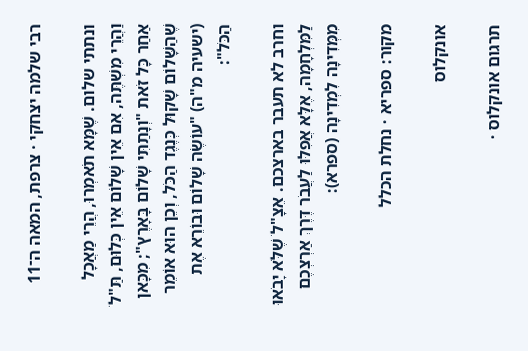רבי שלמה יצחקי · צרפת, המאה ה־11

ונתתי שלום. שֶׁמָּא תֹאמְרוּ, הֲרֵי מַאֲכָל וַהֲרֵי מִשְׁתֶּה, אִם אֵין שָׁלוֹם אֵין כְּלוּם, תַּ"לֹ אַחַר כָּל זֹאת "וְנָתַתִּי שָׁלוֹם בָּאָרֶץ"; מִכָּאן שֶׁהַשָּׁלוֹם שָׁקוּל כְּנֶגֶד הַכֹּל, וְכֵן הוּא אוֹמֵר (ישעיה מ"ה) "עוֹשֶׂה שָׁלוֹם וּבוֹרֵא אֶת הַכֹּל":

וחרב לא תעבר בארצכם. אֵצָ"לֹ שֶׁלֹּא יָבֹאוּ לַמִּלְחָמָה, אֶלָּא אֲפִלּוּ לַעֲבֹר דֶּרֶךְ אַרְצְכֶם מִמְּדִינָה לִמְדִינָה (ספרא):

מקור: ספריא · נחלת הכלל

אונקלוס

תרגום אונקלוס ·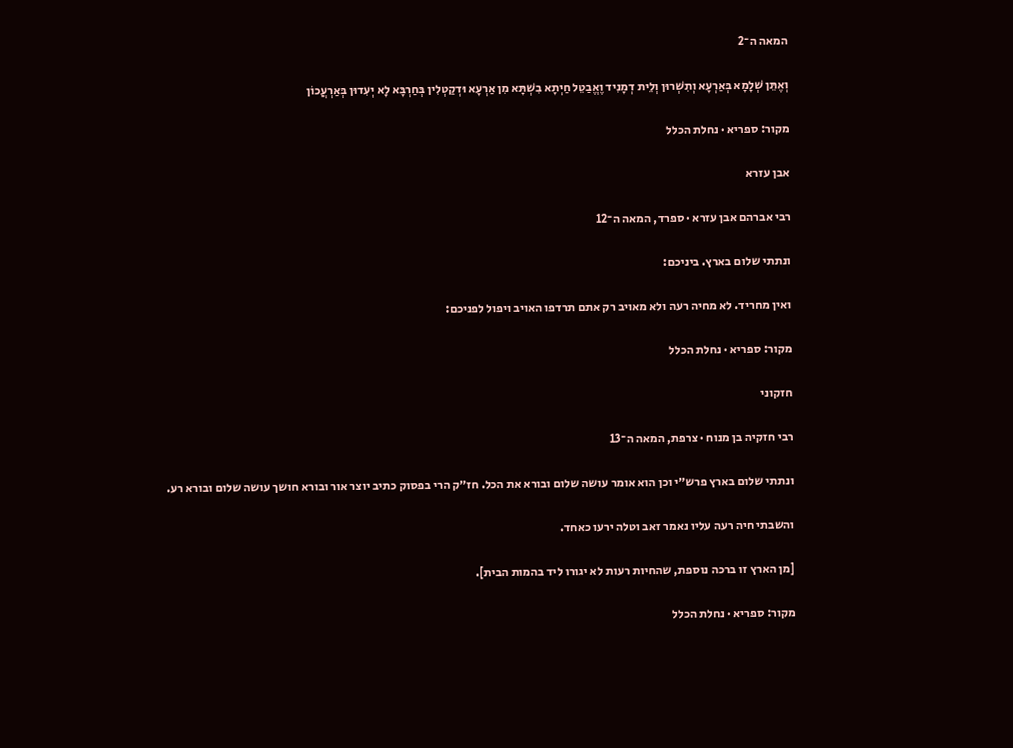המאה ה־2

וְאֶתֵּן שְׁלָמָא בְּאַרְעָא וְתִשְׁרוּן וְלֵית דְמָנִיד וֶאֱבַטֵל חַיְתָא בִשְׁתָּא מִן אַרְעָא וּדְקַטְלִין בְּחַרְבָּא לָא יְעִדוּן בְּאַרְעֲכוֹן

מקור: ספריא · נחלת הכלל

אבן עזרא

רבי אברהם אבן עזרא · ספרד, המאה ה־12

ונתתי שלום בארץ. ביניכם:

ואין מחריד. לא מחיה רעה ולא מאויב רק אתם תרדפו האויב ויפול לפניכם:

מקור: ספריא · נחלת הכלל

חזקוני

רבי חזקיה בן מנוח · צרפת, המאה ה־13

ונתתי שלום בארץ פרש״י וכן הוא אומר עושה שלום ובורא את הכל. חז״ק הרי בפסוק כתיב יוצר אור ובורא חושך עושה שלום ובורא רע.

והשבתי חיה רעה עליו נאמר זאב וטלה ירעו כאחד.

[מן הארץ זו ברכה נוספת, שהחיות רעות לא יגורו ליד בהמות הבית].

מקור: ספריא · נחלת הכלל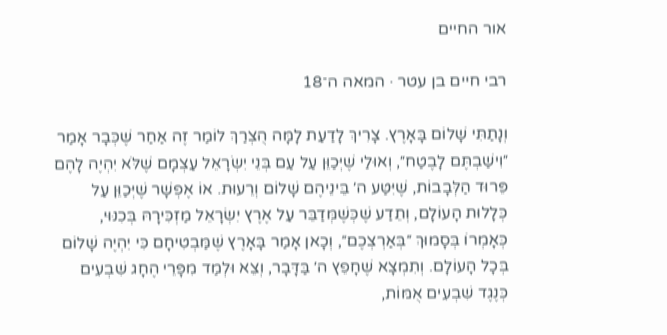אור החיים

רבי חיים בן עטר · המאה ה־18

וְנָתַתִּי שָׁלוֹם בָּאָרֶץ. צָרִיךְ לָדַעַת לָמָּה הֻצְרַךְ לוֹמַר זֶה אַחַר שֶׁכְּבָר אָמַר ״וִישַׁבְתֶּם לָבֶטַח״, וְאוּלַי שֶׁיְּכַוֵּן עַל עַם בְּנֵי יִשְׂרָאֵל עַצְמָם שֶׁלֹּא יִהְיֶה לָהֶם פֵּרוּד הַלְּבָבוֹת, שֶׁיִּטַּע ה׳ בֵּינֵיהֶם שָׁלוֹם וְרֵעוּת. אוֹ אֶפְשָׁר שֶׁיְּכַוֵּן עַל כְּלָלוּת הָעוֹלָם, וְתֵדַע שֶׁכְּשֶׁמְּדַבֵּר עַל אֶרֶץ יִשְׂרָאֵל מַזְכִּירָהּ בְּכִנּוּי, כְּאָמְרוֹ בְּסָמוּךְ ״בְּאַרְצְכֶם״, וְכָאן אָמַר בָּאָרֶץ שֶׁמַּבְטִיחָם כִּי יִהְיֶה שָׁלוֹם בְּכָל הָעוֹלָם. וְתִמְצָא שֶׁחָפֵץ ה׳ בַּדָּבָר, וְצֵא וּלְמַד מִפָּרֵי הֶחָג שִׁבְעִים כְּנֶגֶד שִׁבְעִים אֻמּוֹת,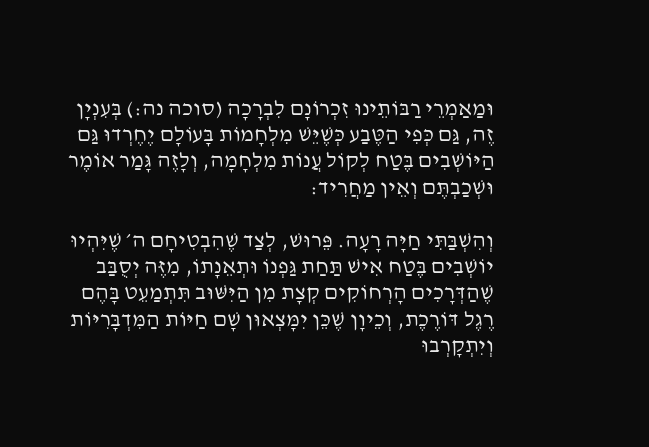וּמַאַמְרֵי רַבּוֹתֵינוּ זִכְרוֹנָם לִבְרָכָה (סוכה נה:) בְּעִנְיָן זֶה, גַּם כְּפִי הַטֶּבַע כְּשֶׁיֵּשׁ מִלְחָמוֹת בָּעוֹלָם יֶחֶרְדוּ גַּם הַיּוֹשְׁבִים בֶּטַח לְקוֹל עֲנוֹת מִלְחָמָה, וְלָזֶה גָּמַר אוֹמֶר וּשְׁכַבְתֶּם וְאֵין מַחֲרִיד:

וְהִשְׁבַּתִּי חַיָּה רָעָה. פֵּרוּשׁ, לְצַד שֶׁהִבְטִיחָם ה׳ שֶׁיִּהְיוּ יוֹשְׁבִים בֶּטַח אִישׁ תַּחַת גַּפְנוֹ וּתְאֵנָתוֹ, מִזֶּה יְסֻבַּב שֶׁהַדְּרָכִים הָרְחוֹקִים קְצָת מִן הַיִּשּׁוּב תִּתְמַעֵט בָּהֶם רֶגֶל דּוֹרֶכֶת, וְכֵיוָן שֶׁכֵּן יִמָּצְאוּן שָׁם חַיּוֹת הַמִּדְבָּרִיּוֹת וְיִתְקָרְבוּ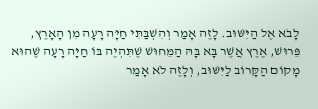לָבֹא אֶל הַיִּשּׁוּב. לָזֶה אָמַר וְהִשְׁבַּתִּי חַיָּה רָעָה מִן הָאָרֶץ, פֵּרוּשׁ, אֶרֶץ אֲשֶׁר בָּא בָּהּ הַמֵּחוּשׁ שֶׁתִּהְיֶה בּוֹ חַיָּה רָעָה שֶׁהוּא מָקוֹם הַקָּרוֹב לַיִּשּׁוּב, וְלָזֶה לֹא אָמַר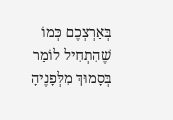בְּאַרְצְכֶם כְּמוֹ שֶׁהִתְחִיל לוֹמַר בְּסָמוּךְ מִלְּפָנֶיהָ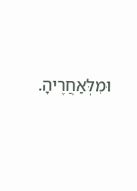וּמִלְּאַחֲרֶיהָ.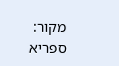מקור: ספריא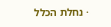· נחלת הכלל